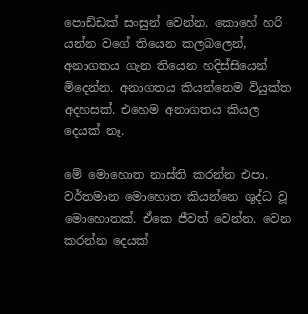පොඩ්ඩක් සංසුන් වෙන්න. කොහේ හරි යන්න වගේ තියෙන කලබලෙන්, අනාගතය ගැන තියෙන හදිස්සියෙන් මිදෙන්න. අනාගතය කියන්නෙම වියුක්ත අදහසක්. එහෙම අනාගතය කියල දෙයක් නෑ.

මේ මොහොත නාස්ති කරන්න එපා. වර්තමාන මොහොත කියන්නෙ ශුද්ධ වූ මොහොතක්. ඒකෙ ජීවත් වෙන්න. වෙන කරන්න දෙයක්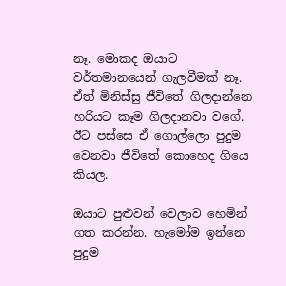නෑ. මොකද ඔයාට වර්තමානයෙන් ගැලවීමක් නෑ. ඒත් මිනිස්සු ජීවිතේ ගිලදාන්නෙ හරියට කෑම ගිලදානවා වගේ. ඊට පස්සෙ ඒ ගොල්ලො පුදුම වෙනවා ජීවිතේ කොහෙද ගියෙ කියල.

ඔයාට පුළුවන් වෙලාව හෙමින් ගත කරන්න. හැමෝම ඉන්නෙ පුදුම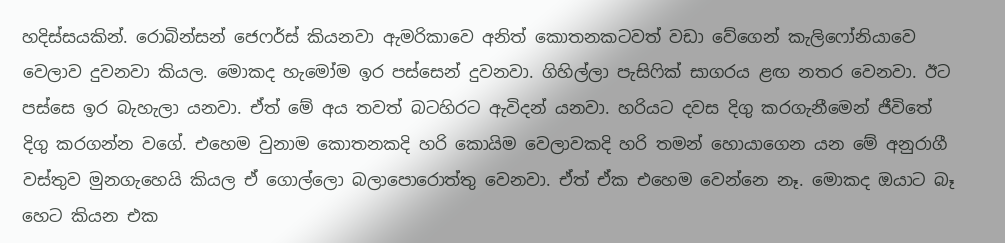හදිස්සයකින්. රොබින්සන් ජෙෆර්ස් කියනවා ඇමරිකාවෙ අනිත් කොතනකටවත් වඩා වේගෙන් කැලිෆෝනියාවෙ වෙලාව දුවනවා කියල. මොකද හැමෝම ඉර පස්සෙන් දුවනවා. ගිහිල්ලා පැසිෆික් සාගරය ළඟ නතර වෙනවා. ඊට පස්සෙ ඉර බැහැලා යනවා. ඒත් මේ අය තවත් බටහිරට ඇවිදන් යනවා. හරියට දවස දිගු කරගැනීමෙන් ජීවිතේ දිගු කරගන්න වගේ. එහෙම වුනාම කොතනකදි හරි කොයිම වෙලාවකදි හරි තමන් හොයාගෙන යන මේ අනුරාගී වස්තුව මුනගැහෙයි කියල ඒ ගොල්ලො බලාපො‍රොත්තු වෙනවා. ඒත් ඒක එහෙම වෙන්නෙ නෑ. මොකද ඔයාට බෑ හෙට කියන එක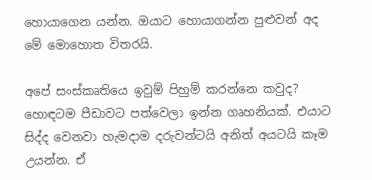හොයාගෙන යන්න. ඔයාට හොයාගන්න පුළුවන් අද මේ මොහොත විතරයි.

අපේ සංස්කෘතියෙ ඉවුම් පිහුම් කරන්නෙ කවුද? හොඳටම පීඩාවට පත්වෙලා ඉන්න ගෘහනියක්. එයාට සිද්ද වෙනවා හැමදාම දරුවන්ටයි අනිත් අයටයි කෑම උයන්න. ඒ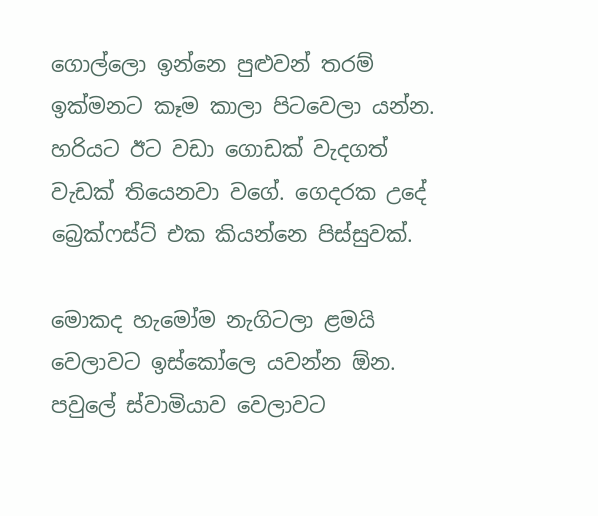ගොල්ලො ඉන්නෙ පුළුවන් තරම් ඉක්මනට කෑම කාලා පිටවෙලා යන්න. හරියට ඊට වඩා ගොඩක් වැදගත් වැඩක් තියෙනවා වගේ. ගෙදරක උදේ බ්‍රෙක්ෆස්ට් එක කියන්නෙ පිස්සුවක්.

මොකද හැමෝම නැගිටලා ළමයි වෙලාවට ඉස්කෝලෙ යවන්න ඕන. පවුලේ ස්වාමියාව වෙලාවට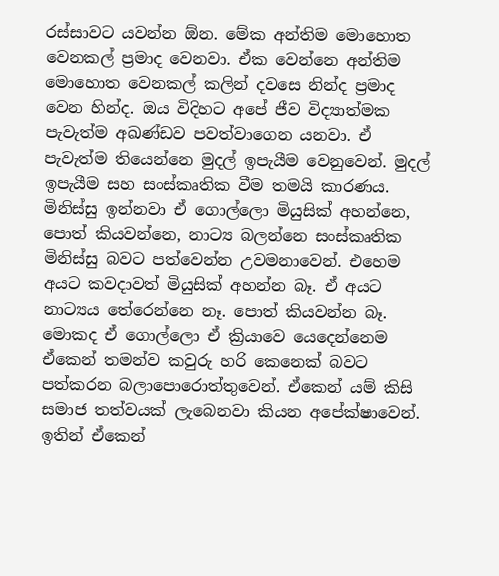රස්සාවට යවන්න ඕන. මේක අන්තිම ‍මොහොත වෙනකල් ප්‍රමාද වෙනවා. ඒ‍ක වෙන්නෙ අන්තිම මොහොත වෙනකල් කලින් දවසෙ නින්ද ප්‍රමාද වෙන හින්ද. ඔය විදිහට අපේ ජීව විද්‍යාත්මක පැවැත්ම අඛණ්ඩව පවත්වාගෙන යනවා. ඒ පැවැත්ම තියෙන්නෙ මුදල් ඉපැයීම වෙනුවෙන්. මුදල් ඉපැයීම සහ සංස්කෘතික වීම තමයි කාරණය. මිනිස්සු ඉන්නවා ඒ ගොල්ලො මියුසික් අහන්නෙ, පොත් කියවන්නෙ, නාට්‍ය බලන්නෙ සංස්කෘතික මිනිස්සු බවට පත්වෙන්න උවමනාවෙන්. එහෙම අයට කවදාවත් මියුසික් අහන්න බෑ. ඒ අයට නාට්‍යය තේරෙන්නෙ නෑ. පොත් කියවන්න බෑ. මොකද ඒ ගොල්ලො ඒ ක්‍රියාවෙ යෙදෙන්නෙම ඒකෙන් තමන්ව කවුරු හරි කෙනෙක් බවට පත්කරන බලාපොරොත්තුවෙන්. ඒකෙන් යම් කිසි සමාජ තත්වයක් ලැබෙනවා කියන අපේක්ෂාවෙන්. ඉතින් ඒකෙන්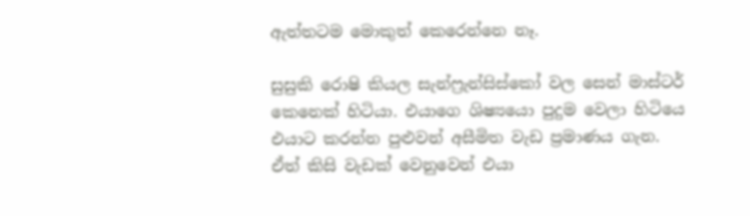ඇත්තටම මොකුත් කෙරෙන්නෙ නෑ.

සුසුකි රොෂි කියල සැන්ෆ්‍රැන්සිස්කෝ වල සෙන් මාස්ටර් කෙනෙක් හිටියා. එයාගෙ ශිෂ්‍යයො පුදුම වෙලා හිටියෙ එයාට කරන්න පුළුවන් අසීමිත වැඩ ප්‍රමාණය ගැන. ඒත් කිසි වැඩක් වෙනුවෙන් එයා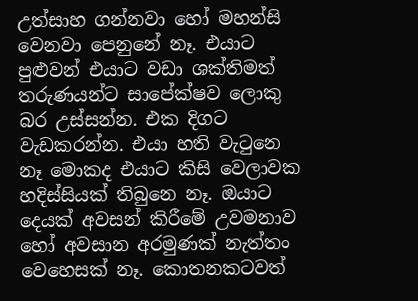උත්සාහ ගන්නවා හෝ මහන්සි වෙනවා පෙනුනේ නෑ. එයාට පුළුවන් එයාට වඩා ශක්තිමත් තරුණයන්ට සාපේක්ෂව ලොකු බර උස්සන්න. එක දිගට වැඩකරන්න. එයා හති වැටුනෙ නෑ මොකද එයාට කිසි වෙලාවක හදිස්සියක් තිබුනෙ නෑ. ඔයාට දෙයක් අවසන් කිරීමේ උවමනාව හෝ අවසාන අරමුණක් නැත්තං වෙහෙසක් නෑ. කොතනකටවත්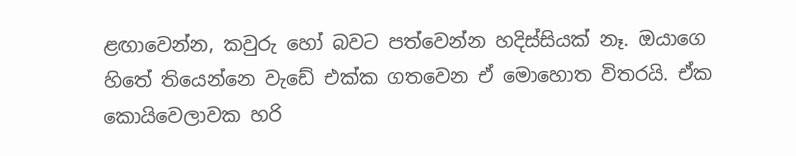ළඟාවෙන්න, කවුරු හෝ බවට පත්වෙන්න හදිස්සියක් නෑ. ඔයාගෙ හිතේ තියෙන්නෙ වැඩේ එක්ක ගතවෙන ඒ මොහොත විතරයි. ඒක කොයිවෙලාවක හරි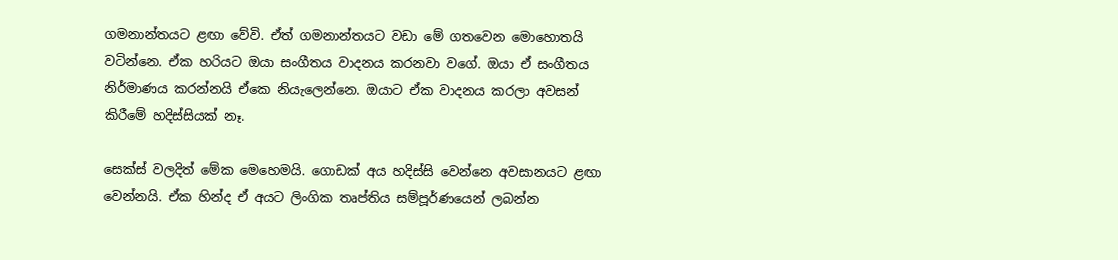ගමනාන්තයට ළඟා වේවි. ඒත් ගමනාන්තයට වඩා මේ ගතවෙන මොහොතයි වටින්නෙ. ඒක හරියට ඔයා සංගීතය වාදනය කරනවා වගේ. ඔයා ඒ සංගීතය නිර්මාණය කරන්නයි ඒකෙ නියැලෙන්නෙ. ඔයාට ඒක වාදනය කරලා අවසන් කිරීමේ හදිස්සියක් නෑ.

සෙක්ස් වලදිත් මේක මෙහෙමයි. ගොඩක් අය හදිස්සි වෙන්නෙ අවසානයට ළඟා වෙන්නයි. ඒක හින්ද ඒ අයට ලිංගික තෘප්තිය සම්පූර්ණයෙන් ලබන්න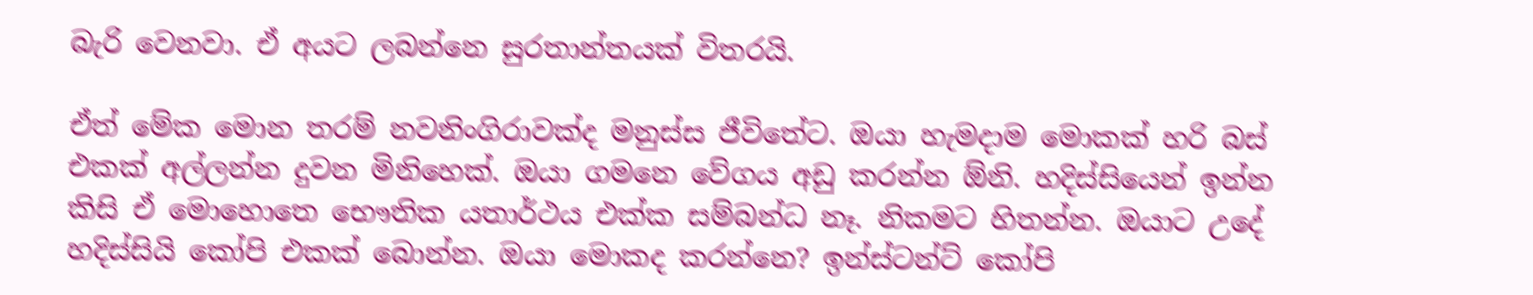බැරි වෙනවා. ඒ අයට ලබන්නෙ සුරතාන්තයක් විතරයි.

ඒත් මේක මොන තරම් නවනිංගිරාවක්ද මනුස්ස ජීවිතේට. ඔයා හැමදාම මොකක් හරි බස් එකක් අල්ලන්න දුවන මිනිහෙක්. ඔයා ගමනෙ වේගය අඩු කරන්න ඕනි. හදිස්සියෙන් ඉන්න කිසි ඒ මොහොතෙ භෞතික යතාර්ථය එක්ක සම්බන්ධ නෑ. නිකමට හිතන්න. ඔයාට උදේ හදිස්සියි කෝපි එකක් බොන්න. ඔයා මොකද කරන්නෙ? ඉන්ස්ටන්ට් කෝපි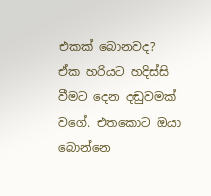එකක් බොනවද? ඒක හරියට හදිස්සි වීමට දෙන දඬුවමක් වගේ. එතකොට ඔයා බොන්නෙ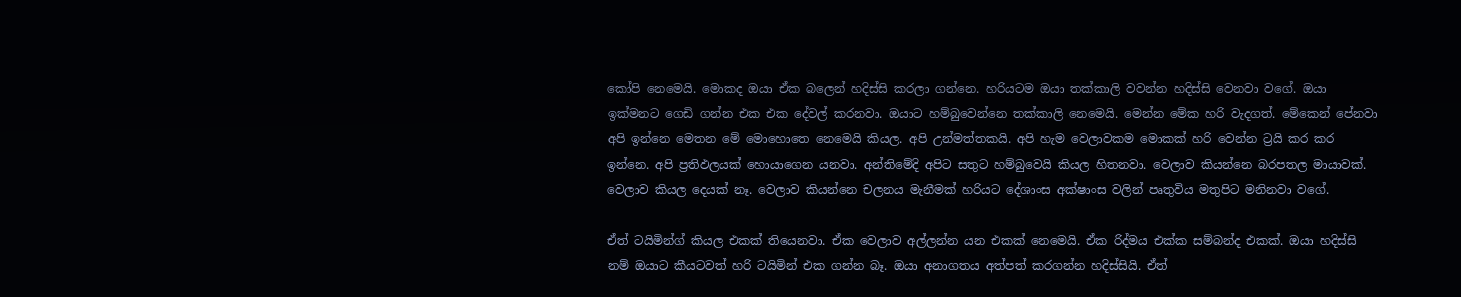කෝපි නෙමෙයි. මොකද ඔයා ඒක බලෙන් හදිස්සි කරලා ගන්නෙ. හරියටම ඔයා තක්කාලි වවන්න හදිස්සි වෙනවා වගේ. ඔයා ඉක්මනට ගෙඩි ගන්න එක එක දේවල් කරනවා. ඔයාට හම්බුවෙන්නෙ තක්කාලි නෙමෙයි. මෙන්න මේක හරි වැදගත්. මේකෙන් පේනවා අපි ඉන්නෙ මෙතන මේ මොහොතෙ නෙමෙයි කියල. අපි උන්මත්තකයි. අපි හැම වෙලාවකම මොකක් හරි වෙන්න ට්‍රයි කර කර ඉන්නෙ. අපි ප්‍රතිඵලයක් හොයාගෙන යනවා. අන්තිමේදි අපිට සතුට හම්බුවෙයි කියල හිතනවා. වෙලාව කියන්නෙ බරපතල මායාවක්. වෙලාව කියල දෙයක් නෑ. වෙලාව කියන්නෙ චලනය මැනීමක් හරියට දේශාංස අක්ෂාංස වලින් පෘතුවිය මතුපිට මනිනවා වගේ.

ඒත් ටයිමින්ග් කියල එකක් තියෙනවා. ඒක වෙලාව අල්ලන්න යන එකක් නෙමෙයි. ඒක රිද්මය එක්ක සම්බන්ද එකක්. ඔයා හදිස්සි නම් ඔයාට කීයටවත් හරි ‍ටයිමින් එක ගන්න බෑ. ඔයා අනාගතය අත්පත් කරගන්න හදිස්සියි. ඒත්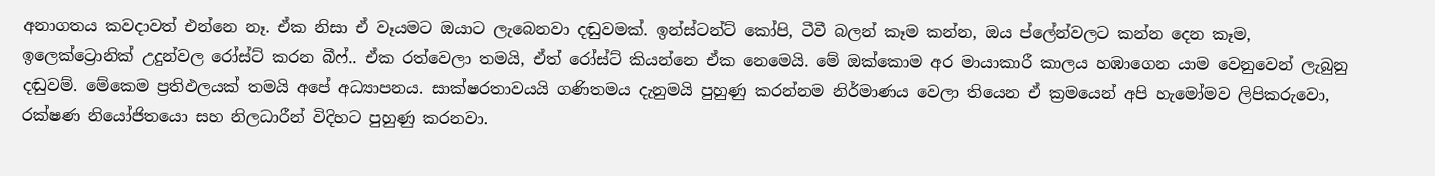අනාගතය කවදාවත් එන්නෙ නෑ. ඒක නිසා ඒ වෑයමට ඔයාට ලැබෙනවා දඬුවමක්. ඉන්ස්ටන්ට් කෝපි, ටීවී බලන් කෑම කන්න, ඔය ප්ලේන්වලට කන්න දෙන කෑම, ඉලෙක්ට්‍රොනික් උදුන්වල රෝස්ට් කරන බීෆ්.. ඒක රත්වෙලා තමයි, ඒත් රෝස්ට් කියන්නෙ ඒක නෙමෙයි. මේ ඔක්කොම අර මායාකාරී කාලය හඹාගෙන යාම වෙනුවෙන් ලැබුනු දඬුවම්. මේකෙම ප්‍රතිඵලයක් තමයි අපේ අධ්‍යාපනය. සාක්ෂරතාවයයි ගණිතමය දැනුමයි පුහුණු කරන්නම නිර්මාණය වෙලා තියෙන ඒ ක්‍රමයෙන් අපි හැමෝමව ලිපිකරුවො, රක්ෂණ නියෝජිතයො‍ සහ නිලධාරීන් විදිහට පුහුණු කරනවා.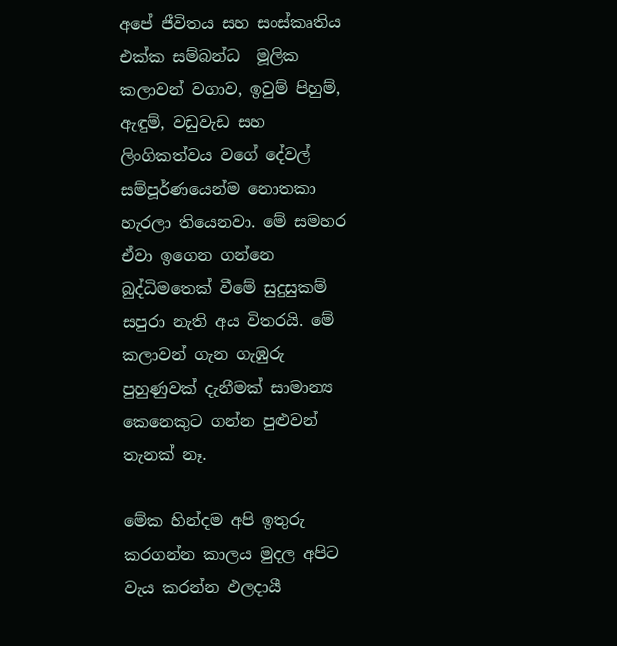අපේ ජීවිතය සහ සංස්කෘතිය එක්ක සම්බන්ධ ‍‍‍ මූලික කලාවන් වගාව, ඉවුම් පිහුම්, ඇඳුම්, වඩුවැඩ සහ ලිංගිකත්වය වගේ දේවල් සම්පූර්ණයෙන්ම නොතකා හැරලා තියෙනවා. මේ සමහර ඒවා ඉගෙන ගන්නෙ බුද්ධිමතෙක් වීමේ සුදුසුකම් සපුරා නැති අය විතරයි. මේ කලාවන් ගැන ගැඹුරු පුහුණුවක් දැනීමක් සාමාන්‍ය කෙනෙකුට ගන්න පුළුවන් තැනක් නෑ.

මේක හින්දම අපි ඉතුරු කරගන්න කාලය මුදල අපිට වැය කරන්න ඵලදායී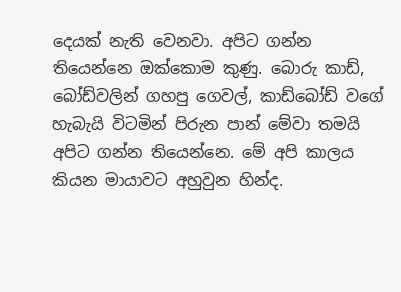දෙයක් නැති වෙනවා. අපිට ගන්න තියෙන්නෙ ඔක්කොම කුණු. බොරු කාඩ්, බෝඩ්වලින් ගහපු ගෙවල්, කාඩ්බෝඩ් වගේ හැබැයි විටමින් පිරුන පාන් මේවා තමයි අපිට ගන්න තියෙන්නෙ. මේ අපි කාලය කියන මායාවට අහුවුන හින්ද.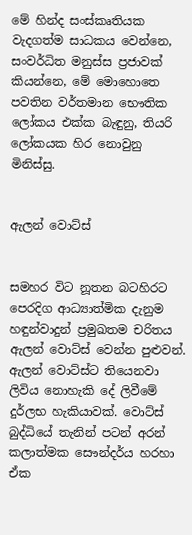මේ හින්ද සංස්කෘතියක වැදගත්ම සාධකය වෙන්නෙ, සංවර්ධිත මනුස්ස ප්‍රජාවක් කියන්නෙ, මේ මොහොතෙ පවතින වර්තමාන භෞතික ලෝකය එක්ක බැඳුනු, තියරි ලෝකයක හිර නොවුනු මිනිස්සු.


ඇලන් වොට්ස්


සමහර විට නූතන බටහිරට පෙරදිග ආධ්‍යාත්මික දැනුම හඳුන්වාදුන් ප්‍රමුඛතම චරිතය ඇ‍ලන් වොට්ස් වෙන්න පුළුවන්. ඇලන් ‍වොට්ස්ට තියෙනවා ලිවිය නොහැකි දේ ලිවීමේ දුර්ලභ හැකියාවක්. වොට්ස් බුද්ධියේ තැනින් පටන් අරන් කලාත්මක සෞන්දර්ය හරහා ඒක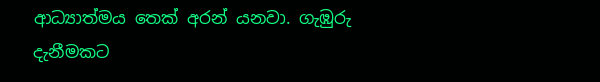ආධ්‍යාත්මය තෙක් අරන් යනවා. ගැඹුරු දැනීමකට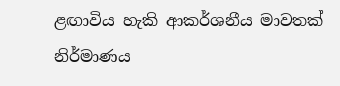ළඟාවිය හැකි ආකර්ශනීය මාවතක් නිර්මාණය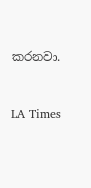කරනවා.


LA Times